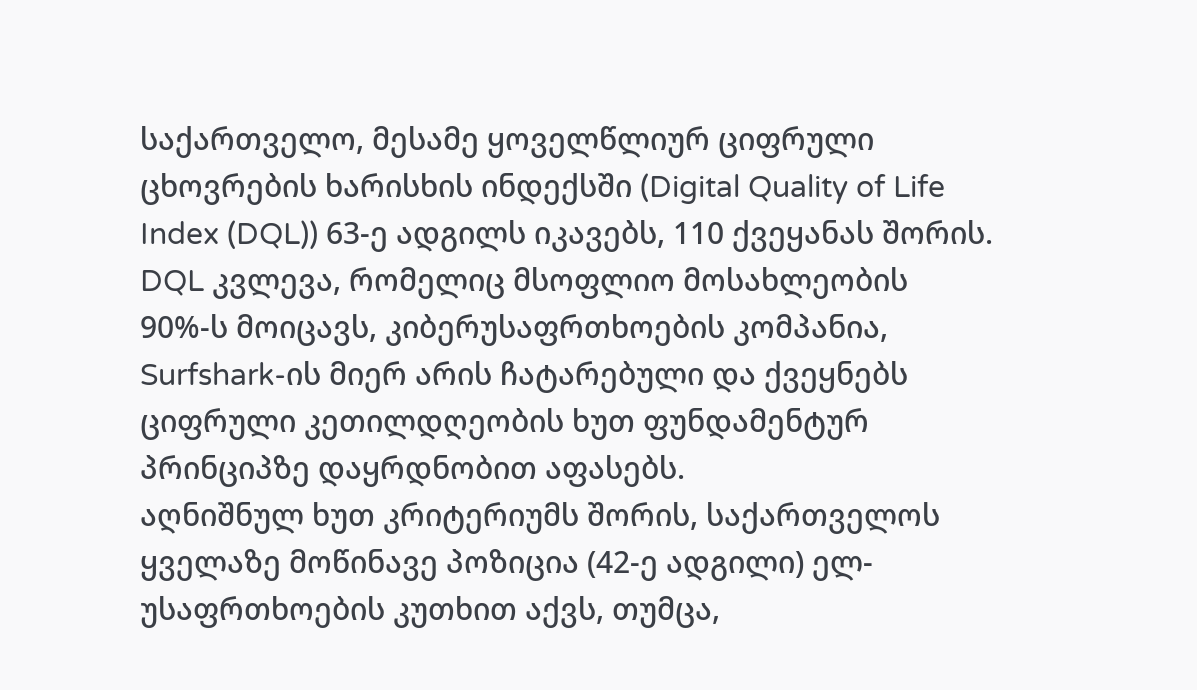საქართველო, მესამე ყოველწლიურ ციფრული ცხოვრების ხარისხის ინდექსში (Digital Quality of Life Index (DQL)) 63-ე ადგილს იკავებს, 110 ქვეყანას შორის. DQL კვლევა, რომელიც მსოფლიო მოსახლეობის 90%-ს მოიცავს, კიბერუსაფრთხოების კომპანია, Surfshark-ის მიერ არის ჩატარებული და ქვეყნებს ციფრული კეთილდღეობის ხუთ ფუნდამენტურ პრინციპზე დაყრდნობით აფასებს.
აღნიშნულ ხუთ კრიტერიუმს შორის, საქართველოს ყველაზე მოწინავე პოზიცია (42-ე ადგილი) ელ-უსაფრთხოების კუთხით აქვს, თუმცა,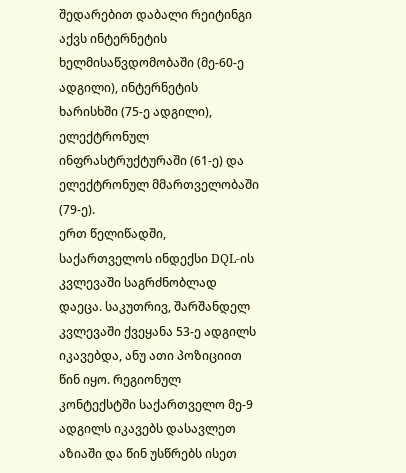შედარებით დაბალი რეიტინგი აქვს ინტერნეტის ხელმისაწვდომობაში (მე-60-ე ადგილი), ინტერნეტის ხარისხში (75-ე ადგილი), ელექტრონულ ინფრასტრუქტურაში (61-ე) და ელექტრონულ მმართველობაში (79-ე).
ერთ წელიწადში, საქართველოს ინდექსი DQL-ის კვლევაში საგრძნობლად დაეცა. საკუთრივ, შარშანდელ კვლევაში ქვეყანა 53-ე ადგილს იკავებდა, ანუ ათი პოზიციით წინ იყო. რეგიონულ კონტექსტში საქართველო მე-9 ადგილს იკავებს დასავლეთ აზიაში და წინ უსწრებს ისეთ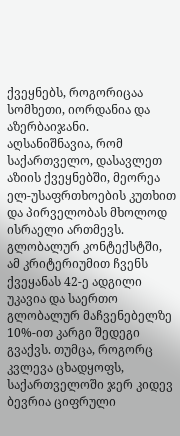ქვეყნებს, როგორიცაა სომხეთი, იორდანია და აზერბაიჯანი.
აღსანიშნავია, რომ საქართველო, დასავლეთ აზიის ქვეყნებში, მეორეა ელ-უსაფრთხოების კუთხით და პირველობას მხოლოდ ისრაელი ართმევს. გლობალურ კონტექსტში, ამ კრიტერიუმით ჩვენს ქვეყანას 42-ე ადგილი უკავია და საერთო გლობალურ მაჩვენებელზე 10%-ით კარგი შედეგი გვაქვს. თუმცა, როგორც კვლევა ცხადყოფს, საქართველოში ჯერ კიდევ ბევრია ციფრული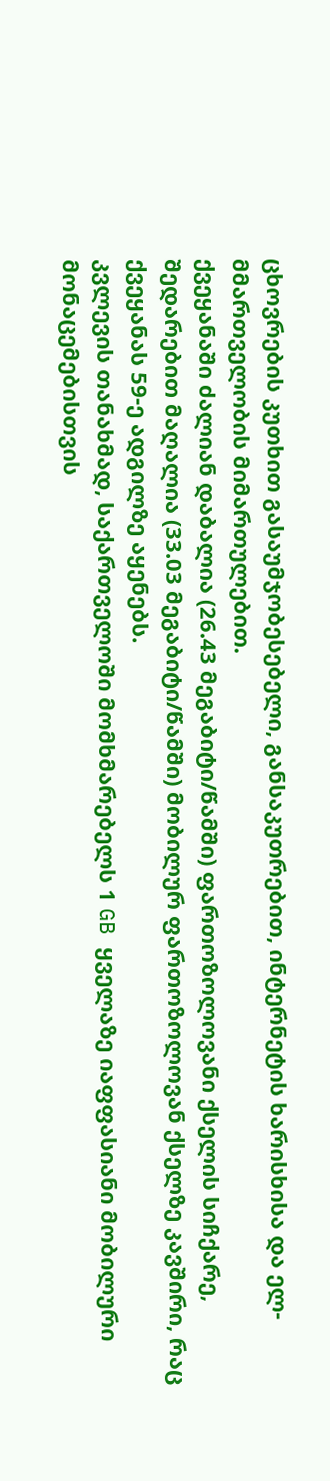ცხოვრების კუთხით გასაუმჯობესებელი, განსაკუთრებით, ინტერნეტის ხარისხისა და ელ-მმართველობის მიმართულებით.
ქვეყანაში ძალიან დაბალია (26.43 მეგაბიტი/წამში) ფართოზოლოვანი ქსელის სიჩქარე, შედარებით მაღალია (33.03 მეგაბიტი/წამში) მობილურ ფართოზოლოვან ქსელზე კავშირი, რაც ქვეყანას 59-ე ადგილზე აყენებს.
კვლევის თანახმად, საქართველოში მომხმარებელს 1 GB ყველაზე იაფფასიანი მობილური მონაცემებისთვის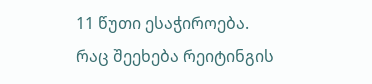11 წუთი ესაჭიროება.
რაც შეეხება რეიტინგის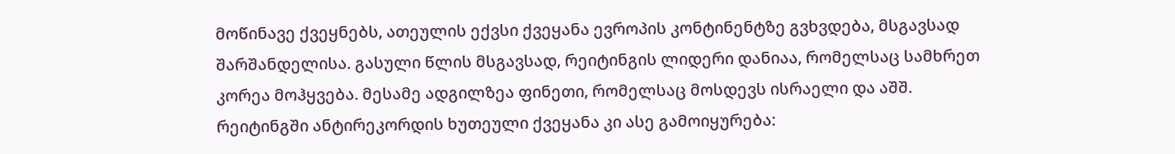მოწინავე ქვეყნებს, ათეულის ექვსი ქვეყანა ევროპის კონტინენტზე გვხვდება, მსგავსად შარშანდელისა. გასული წლის მსგავსად, რეიტინგის ლიდერი დანიაა, რომელსაც სამხრეთ კორეა მოჰყვება. მესამე ადგილზეა ფინეთი, რომელსაც მოსდევს ისრაელი და აშშ.
რეიტინგში ანტირეკორდის ხუთეული ქვეყანა კი ასე გამოიყურება: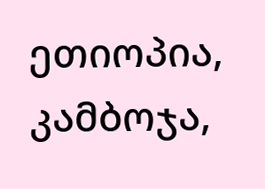ეთიოპია, კამბოჯა,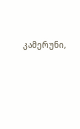კამერუნი,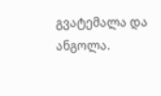გვატემალა და ანგოლა.